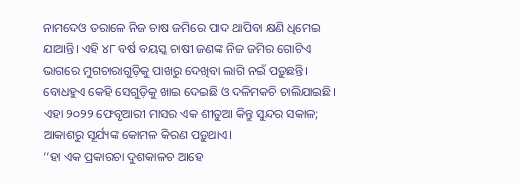ନାମଦେଓ ତରାଳେ ନିଜ ଚାଷ ଜମିରେ ପାଦ ଥାପିବା କ୍ଷଣି ଧିମେଇ ଯାଆନ୍ତି। ଏହି ୪୮ ବର୍ଷ ବୟସ୍କ ଚାଷୀ ଜଣଙ୍କ ନିଜ ଜମିର ଗୋଟିଏ ଭାଗରେ ମୁଗଚାରାଗୁଡ଼ିକୁ ପାଖରୁ ଦେଖିବା ଲାଗି ନଇଁ ପଡ଼ୁଛନ୍ତି। ବୋଧହୁଏ କେହି ସେଗୁଡ଼ିକୁ ଖାଇ ଦେଇଛି ଓ ଦଳିମକଚି ଚାଲିଯାଇଛି। ଏହା ୨୦୨୨ ଫେବୃଆରୀ ମାସର ଏକ ଶୀତୁଆ କିନ୍ତୁ ସୁନ୍ଦର ସକାଳ; ଆକାଶରୁ ସୂର୍ଯ୍ୟଙ୍କ କୋମଳ କିରଣ ପଡ଼ୁଥାଏ।
‘‘ହା ଏକ ପ୍ରକାରଚା ଦୁଶକାଳଚ ଆହେ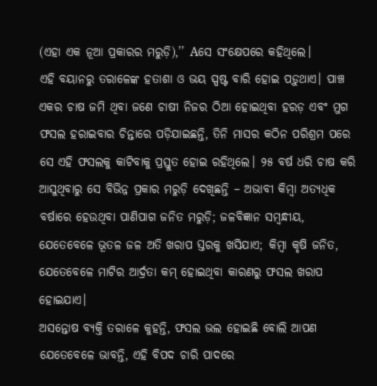(ଏହା ଏକ ନୂଆ ପ୍ରକାରର ମରୁଡ଼ି),’’ Aସେ ସଂକ୍ଷେପରେ କହିଥିଲେ।
ଏହି ବୟାନରୁ ତରାଳେଙ୍କ ହତାଶା ଓ ଭୟ ସ୍ପଷ୍ଟ ବାରି ହୋଇ ପଡ଼ୁଥାଏ। ପାଞ୍ଚ ଏକର ଚାଷ ଜମି ଥିବା ଜଣେ ଚାଷୀ ନିଜର ଠିଆ ହୋଇଥିବା ହରଡ଼ ଏବଂ ମୁଗ ଫସଲ ହରାଇବାର ଚିନ୍ତାରେ ପଡ଼ିଯାଇଛନ୍ତି, ତିନି ମାସର କଠିନ ପରିଶ୍ରମ ପରେ ସେ ଏହି ଫସଲକୁ କାଟିବାକୁ ପ୍ରସ୍ତୁତ ହୋଇ ରହିଥିଲେ। ୨୫ ବର୍ଷ ଧରି ଚାଷ କରି ଆସୁଥିବାରୁ ସେ ବିଭିନ୍ନ ପ୍ରକାର ମରୁଡ଼ି ଦେଖିଛନ୍ତି – ଅଭାବୀ କିମ୍ବା ଅତ୍ୟଧିକ ବର୍ଷାରେ ହେଉଥିବା ପାଣିପାଗ ଜନିତ ମରୁଡ଼ି; ଜଳବିଜ୍ଞାନ ସମ୍ବନ୍ଧୀୟ, ଯେତେବେଳେ ଭୂତଳ ଜଳ ଅତି ଖରାପ ସ୍ତରକୁ ଖସିଯାଏ; କିମ୍ବା କୃଷି ଜନିତ, ଯେତେବେଳେ ମାଟିର ଆର୍ଦ୍ରତା କମ୍ ହୋଇଥିବା କାରଣରୁ ଫସଲ ଖରାପ ହୋଇଯାଏ।
ଅସନ୍ତୋଷ ବ୍ୟକ୍ତି ତରାଳେ କୁହନ୍ତି, ଫସଲ ଭଲ ହୋଇଛି ବୋଲି ଆପଣ ଯେତେବେଳେ ଭାବନ୍ତି, ଏହି ବିପଦ ଚାରି ପାଦରେ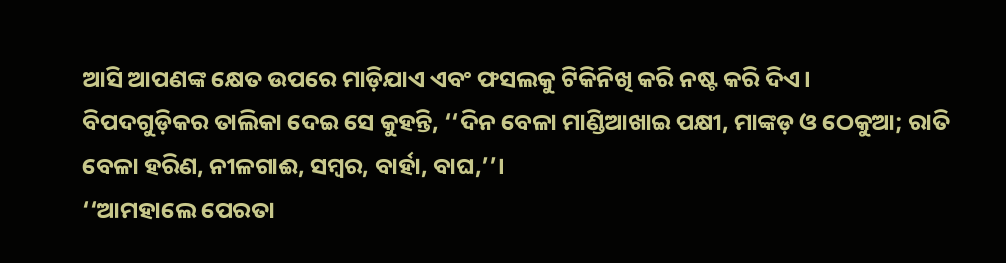ଆସି ଆପଣଙ୍କ କ୍ଷେତ ଉପରେ ମାଡ଼ିଯାଏ ଏବଂ ଫସଲକୁ ଟିକିନିଖି କରି ନଷ୍ଟ କରି ଦିଏ।
ବିପଦଗୁଡ଼ିକର ତାଲିକା ଦେଇ ସେ କୁହନ୍ତି, ‘‘ଦିନ ବେଳା ମାଣ୍ଡିଆଖାଇ ପକ୍ଷୀ, ମାଙ୍କଡ଼ ଓ ଠେକୁଆ; ରାତି ବେଳା ହରିଣ, ନୀଳଗାଈ, ସମ୍ବର, ବାର୍ହା, ବାଘ,’’।
‘‘ଆମହାଲେ ପେରତା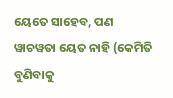ୟେତେ ସାହେବ, ପଣ ୱାଚୱତା ୟେତ ନାହି (କେମିତି ବୁଣିବାକୁ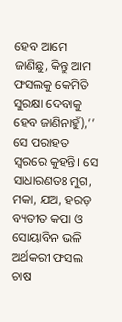ହେବ ଆମେ ଜାଣିଛୁ, କିନ୍ତୁ ଆମ ଫସଲକୁ କେମିତି ସୁରକ୍ଷା ଦେବାକୁ ହେବ ଜାଣିନାହୁଁ),’’ ସେ ପରାହତ ସ୍ୱରରେ କୁହନ୍ତି। ସେ ସାଧାରଣତଃ ମୁଗ, ମକା, ଯଅ, ହରଡ଼ ବ୍ୟତୀତ କପା ଓ ସୋୟାବିନ ଭଳି ଅର୍ଥକରୀ ଫସଲ ଚାଷ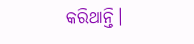କରିଥାନ୍ତି।